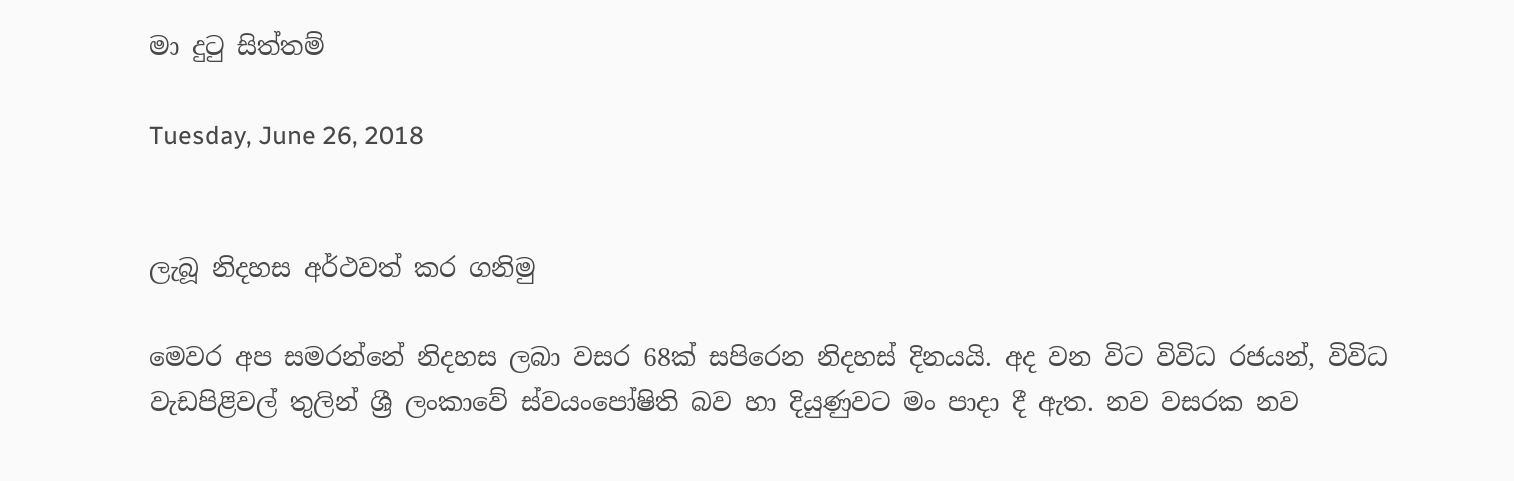මා දුටු සිත්තම්

Tuesday, June 26, 2018


ලැබූ නිදහස අර්ථවත් කර ගනිමු

මෙවර අප සමරන්නේ නිදහස ලබා වසර 68ක් සපිරෙන නිදහස් දිනයයි. අද වන විට විවිධ රජයන්, විවිධ වැඩපිළිවල් තුලින් ශ්‍රී ලංකාවේ ස්වයංපෝෂිති බව හා දියුණුවට මං පාදා දී ඇත. නව වසරක නව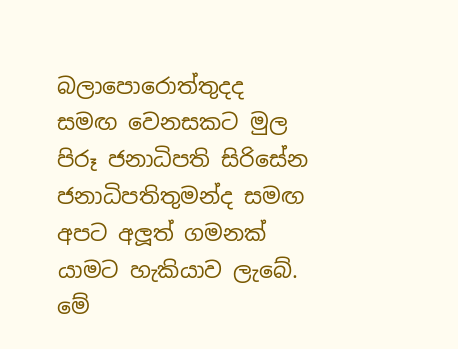බලාපොරොත්තුදද සමඟ වෙනසකට මුල පිරූ ජනාධිපති සිරිසේන ජනාධිපතිතුමන්ද සමඟ අපට අලූත් ගමනක් යාමට හැකියාව ලැබේ. මේ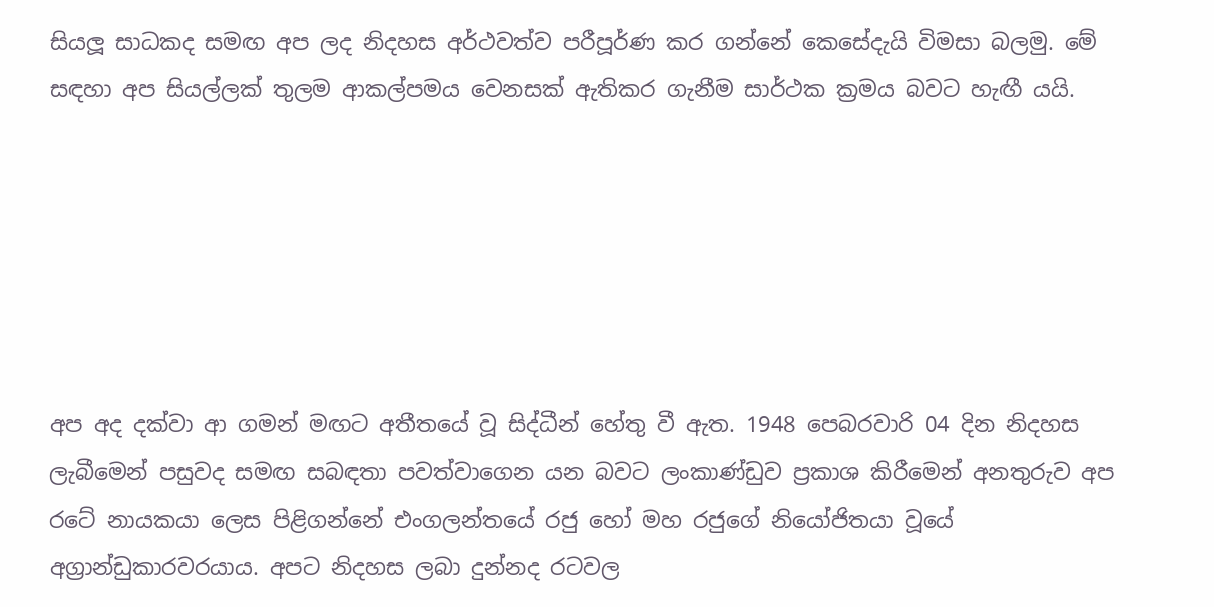සියලූ සාධකද සමඟ අප ලද නිදහස අර්ථවත්ව පරීපූර්ණ කර ගන්නේ කෙසේදැයි විමසා බලමු. මේ සඳහා අප සියල්ලක් තුලම ආකල්පමය වෙනසක් ඇතිකර ගැනීම සාර්ථක ක්‍රමය බවට හැඟී යයි.






අප අද දක්වා ආ ගමන් මඟට අතීතයේ වූ සිද්ධීන් හේතු වී ඇත. 1948 පෙබරවාරි 04 දින නිදහස ලැබීමෙන් පසුවද සමඟ සබඳතා පවත්වාගෙන යන බවට ලංකාණ්ඩුව ප්‍රකාශ කිරීමෙන් අනතුරුව අප රටේ නායකයා ලෙස පිළිගන්නේ එංගලන්තයේ රජු හෝ මහ රජුගේ නියෝජිතයා වූයේ අග්‍රාන්ඩුකාරවරයාය. අපට නිදහස ලබා දුන්නද රටවල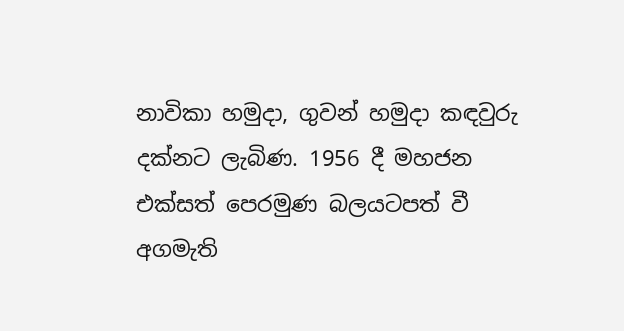නාවිකා හමුදා, ගුවන් හමුදා කඳවුරු දක්නට ලැබිණ. 1956 දී මහජන එක්සත් පෙරමුණ බලයටපත් වී අගමැති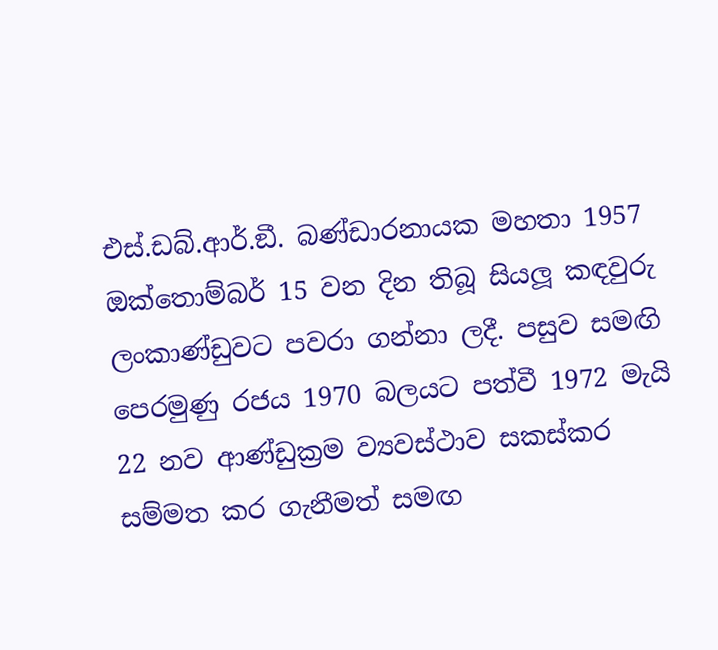එස්.ඩබ්.ආර්.ඞී. බණ්ඩාරනායක මහතා 1957 ඔක්තොම්බර් 15 වන දින තිබූ සියලූ කඳවුරු ලංකාණ්ඩුවට පවරා ගන්නා ලදී. පසුව සමඟි පෙරමුණු රජය 1970 බලයට පත්වී 1972 මැයි 22 නව ආණ්ඩුක්‍රම ව්‍යවස්ථාව සකස්කර සම්මත කර ගැනීමත් සමඟ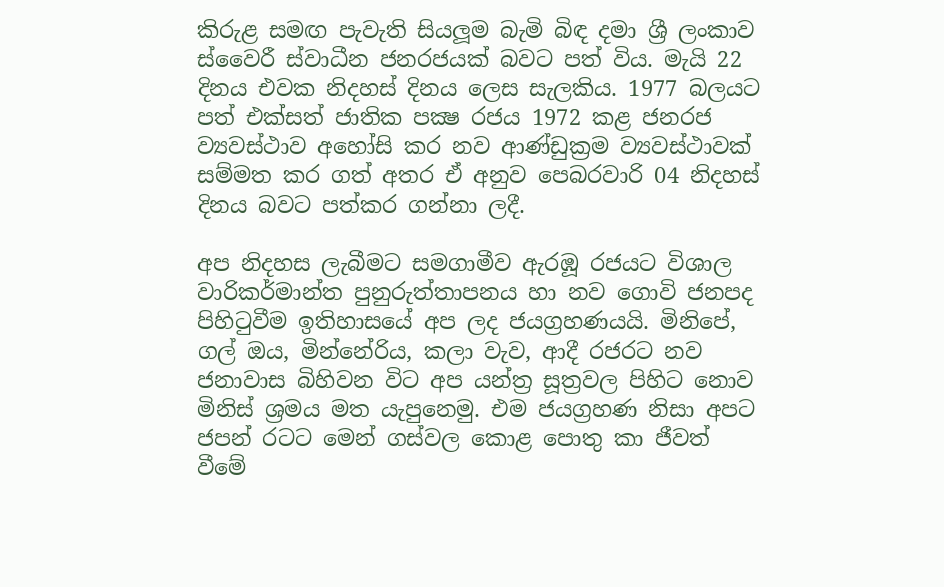කිරුළ සමඟ පැවැති සියලූම බැමි බිඳ දමා ශ්‍රී ලංකාව ස්වෛරී ස්වාධීන ජනරජයක් බවට පත් විය. මැයි 22 දිනය එවක නිදහස් දිනය ලෙස සැලකිය. 1977 බලයට පත් එක්සත් ජාතික පක්‍ෂ රජය 1972 කළ ජනරජ ව්‍යවස්ථාව අහෝසි කර නව ආණ්ඩුක්‍රම ව්‍යවස්ථාවක් සම්මත කර ගත් අතර ඒ අනුව පෙබරවාරි 04 නිදහස් දිනය බවට පත්කර ගන්නා ලදී.

අප නිදහස ලැබීමට සමගාමීව ඇරඹූ රජයට විශාල වාරිකර්මාන්ත පුනුරුත්තාපනය හා නව ගොවි ජනපද පිහිටුවීම ඉතිහාසයේ අප ලද ජයග්‍රහණයයි. මිනිපේ, ගල් ඔය, මින්නේරිය, කලා වැව, ආදී රජරට නව ජනාවාස බිහිවන විට අප යන්ත්‍ර සූත්‍රවල පිහිට නොව මිනිස් ශ්‍රමය මත යැපුනෙමු. එම ජයග්‍රහණ නිසා අපට ජපන් රටට මෙන් ගස්වල කොළ පොතු කා ජීවත් වීමේ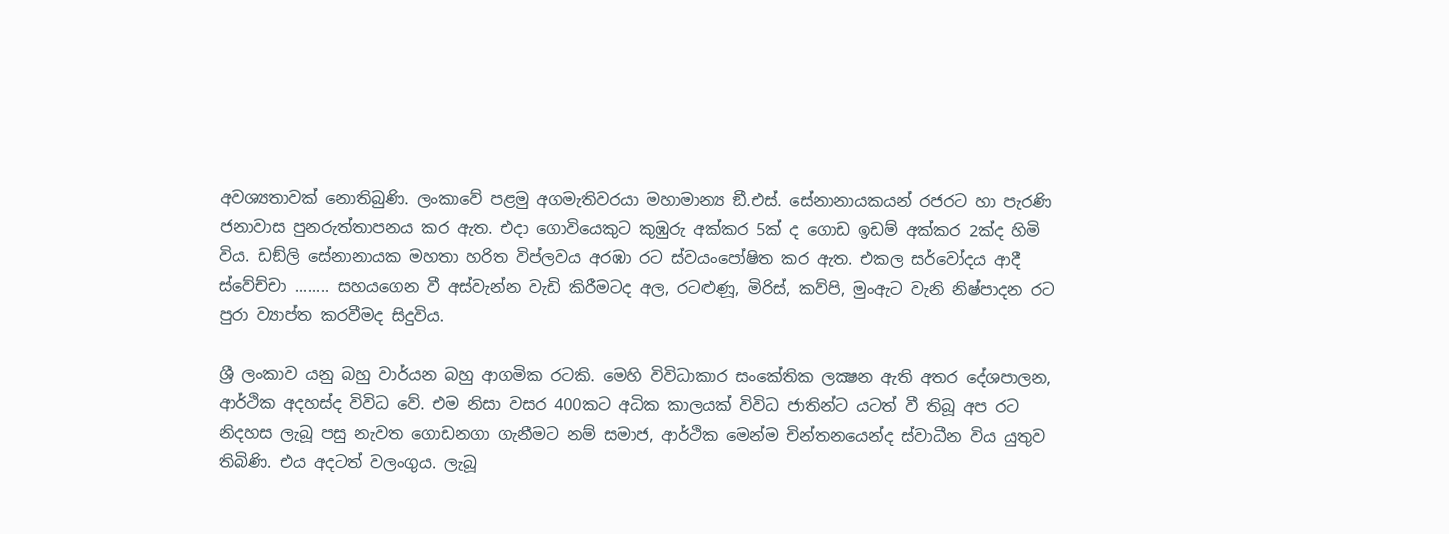අවශ්‍යතාවක් නොතිබුණි. ලංකාවේ පළමු අගමැතිවරයා මහාමාන්‍ය ඞී.එස්. සේනානායකයන් රජරට හා පැරණි ජනාවාස පුනරුත්තාපනය කර ඇත. එදා ගොවියෙකුට කුඹුරු අක්කර 5ක් ද ගොඩ ඉඩම් අක්කර 2ක්ද හිමි විය. ඩඞ්ලි සේනානායක මහතා හරිත විප්ලවය අරඹා රට ස්වයංපෝෂිත කර ඇත. එකල සර්වෝදය ආදී ස්වේච්චා ........ සහයගෙන වී අස්වැන්න වැඩි කිරීමටද අල, රටළුණූ, මිරිස්, කව්පි, මුංඇට වැනි නිෂ්පාදන රට පුරා ව්‍යාප්ත කරවීමද සිදුවිය.

ශ්‍රී ලංකාව යනු බහු වාර්යන බහු ආගමික රටකි. මෙහි විවිධාකාර සංකේතික ලක්‍ෂන ඇති අතර දේශපාලන, ආර්ථික අදහස්ද විවිධ වේ. එම නිසා වසර 400කට අධික කාලයක් විවිධ ජාතින්ට යටත් වී තිබූ අප රට නිදහස ලැබූ පසු නැවත ගොඩනගා ගැනීමට නම් සමාජ, ආර්ථික මෙන්ම චින්තනයෙන්ද ස්වාධීන විය යුතුව තිබිණි. එය අදටත් වලංගුය. ලැබූ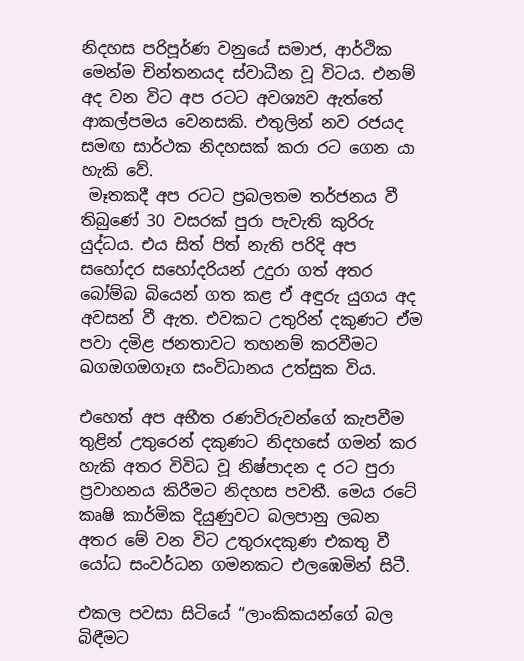නිදහස පරිපූර්ණ වනුයේ සමාජ, ආර්ථික මෙන්ම චින්තනයද ස්වාධීන වූ විටය. එනම් අද වන විට අප රටට අවශ්‍යව ඇත්තේ ආකල්පමය වෙනසකි. එතුලින් නව රජයද සමඟ සාර්ථක නිදහසක් කරා රට ගෙන යා හැකි වේ.
 මෑතකදී අප රටට ප්‍රබලතම තර්ජනය වී තිබුණේ 30 වසරක් පුරා පැවැති කුරිරු යුද්ධය. එය සිත් පිත් නැති පරිදි අප සහෝදර සහෝදරියන් උදුරා ගත් අතර බෝම්බ බියෙන් ගත කළ ඒ අඳුරු යුගය අද අවසන් වී ඇත. එවකට උතුරින් දකුණට ඒම පවා දමිළ ජනතාවට තහනම් කරවීමට ඛගඔගඔගෑග සංවිධානය උත්සුක විය.

එහෙත් අප අභීත රණවිරුවන්ගේ කැපවීම තුළින් උතුරෙන් දකුණට නිදහසේ ගමන් කර හැකි අතර විවිධ වූ නිෂ්පාදන ද රට පුරා ප්‍රවාහනය කිරීමට නිදහස පවතී. මෙය රටේ කෘෂි කාර්මික දියුණුවට බලපානු ලබන අතර මේ වන විට උතුරxදකුණ එකතු වී යෝධ සංවර්ධන ගමනකට එලඹෙමින් සිටී.

එකල පවසා සිටියේ ‘‘ලාංකිකයන්ගේ බල බිඳීමට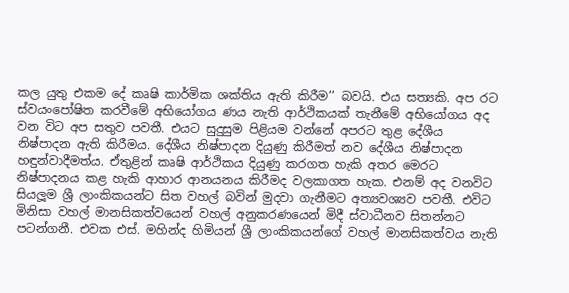කල යුතු එකම දේ කෘෂි කාර්මික ශක්තිය ඇති කිරීම’’ බවයි. එය සත්‍යකි. අප රට ස්වයංපෝෂිත කරවීමේ අභියෝගය ණය නැති ආර්ථිකයක් තැනීමේ අභියෝගය අද වන විට අප සතුව පවතී. එයට සුදුසුම පිළියම වන්නේ අපරට තුළ දේශීය නිෂ්පාදන ඇති කිරීමය. දේශීය නිෂ්පාදන දියුණු කිරීමත් නව දේශීය නිෂ්පාදන හඳුන්වාදීමත්ය. ඒතුළින් කෘෂි ආර්ථිකය දියුණු කරගත හැකි අතර මෙරට නිෂ්පාදනය කළ හැකි ආහාර ආනයනය කිරීමද වලකාගත හැක. එනම් අද වනවිට සියලූම ශ්‍රී ලාංකිකයන්ට සිත වහල් බවින් මුදවා ගැනීමට අත්‍යවශ්‍යව පවතී. එවිට මිනිසා වහල් මානසිකත්වයෙන් වහල් අනුකරණයෙන් මිදී ස්වාධීනව සිතන්නට පටන්ගනී. එවක එස්. මහින්ද හිමියන් ශ්‍රී ලාංකිකයන්ගේ වහල් මානසිකත්වය නැති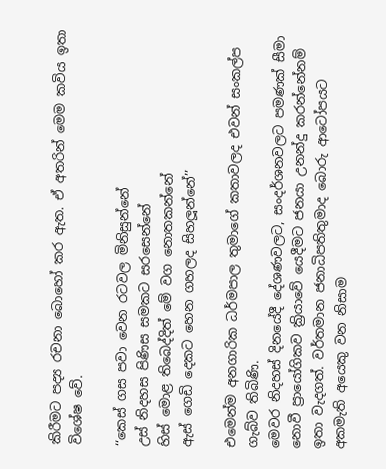කිරීමට පද්‍ය රචනා බොහෝ කර ඇත. ඒ අතරින් මෙම කවිය ඉතා විශේෂ වේ.

‘‘කෙස් ගස පවා වෙන රටවල මිනිසුන්නේ
උස් නිදහස පිණිස සමකට සරසෙන්නේ
හිස් මොළ තිබෙද්දිත් මේ වග නොතකන්නේ
ඇස් ගෙඩි දෙකට හෙන ගහලද සිහලූන්නේ’’

එමෙන්ම අනගාරික ධර්මපාල තුමාගේ කතාවලද එවන් සංකල්ප ගැබ්ව තිබිණි.
මෙවර නිදහස් දිනයේදී දේශණවලට, සංදර්ශනවලට පමණක් සීමා නොවී ප්‍රායෝගිකව ක්‍රියාවේ යෙදීමට ජනයා උනන්දු කරන්නේනම් ඉතා වැදගත්. වර්තමාන ජනාධිපතිතුමාද බොරු ආටෝපයට අකමැති අයෙකු වන නිසාම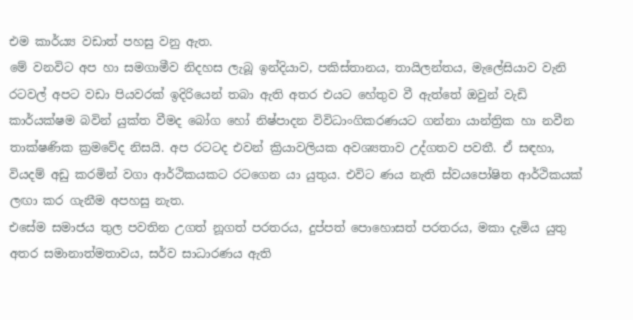එම කාර්ය්‍ය වඩාත් පහසු වනු ඇත.
මේ වනවිට අප හා සමගාමීව නිදහස ලැබූ ඉන්දියාව, පකිස්තානය, තායිලන්තය, මැලේසියාව වැනි රටවල් අපට වඩා පියවරක් ඉදිරියෙන් තබා ඇති අතර එයට හේතුව වී ඇත්තේ ඔවුන් වැඩි කාර්යක්ෂම බවින් යුක්ත වීමද බෝග හෝ නිෂ්පාදන විවිධාංගිකරණයට ගන්නා යාන්ත්‍රික හා නවීන තාක්ෂණික ක්‍රමවේද නිසයි. අප රටටද එවන් ක්‍රියාවලියක අවශ්‍යතාව උද්ගතව පවතී. ඒ සඳහා, වියදම් අඩු කරමින් වගා ආර්ථිකයකට රටගෙන යා යුතුය. එවිට ණය නැති ස්වයපෝෂිත ආර්ථිකයක් ලඟා කර ගැනීම අපහසු නැත.
එසේම සමාජය තුල පවතින උගත් නූගත් පරතරය, දුප්පත් පොහොසත් පරතරය, මකා දැමිය යුතු අතර සමානාත්මතාවය, සර්ව සාධාරණය ඇති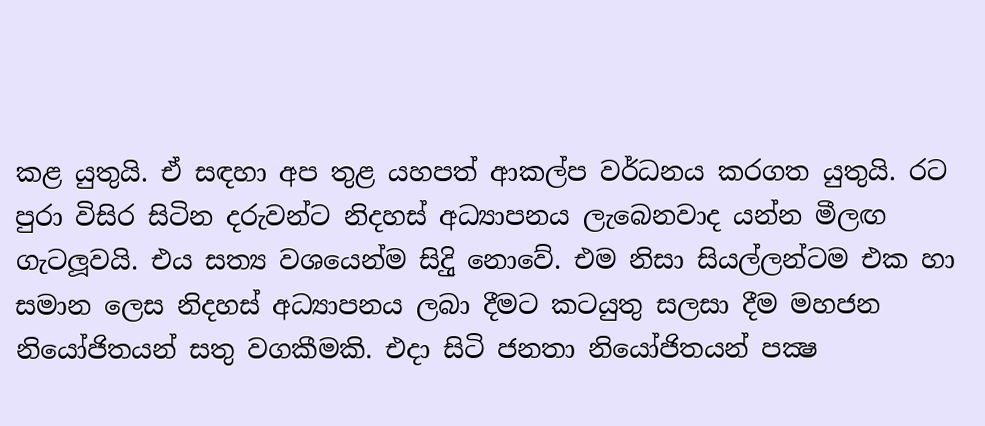කළ යුතුයි. ඒ සඳහා අප තුළ යහපත් ආකල්ප වර්ධනය කරගත යුතුයි. රට පුරා විසිර සිටින දරුවන්ට නිදහස් අධ්‍යාපනය ලැබෙනවාද යන්න මීලඟ ගැටලූවයි. එය සත්‍ය වශයෙන්ම සිදිු නොවේ. එම නිසා සියල්ලන්ටම එක හා සමාන ලෙස නිදහස් අධ්‍යාපනය ලබා දීමට කටයුතු සලසා දීම මහජන නියෝජිතයන් සතු වගකීමකි. එදා සිටි ජනතා නියෝජිතයන් පක්‍ෂ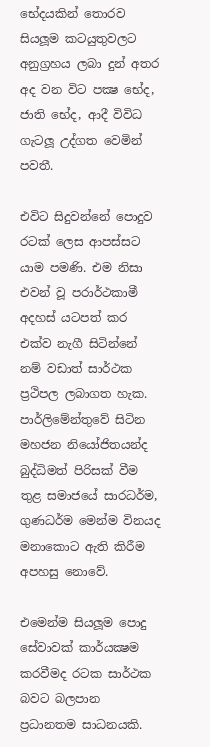භේදයකින් තොරව සියලූම කටයුතුවලට අනුග්‍රහය ලබා දුන් අතර අද වන විට පක්‍ෂ භේද, ජාති භේද, ආදී විවිධ ගැටලූ උද්ගත වෙමින් පවතී.

එවිට සිදුවන්නේ පොදුව රටක් ලෙස ආපස්සට යාම පමණි. එම නිසා එවන් වූ පරාර්ථකාමී අදහස් යටපත් කර එක්ව නැගී සිටින්නේ නම් වඩාත් සාර්ථක ප්‍රථිපල ලබාගත හැක. පාර්ලිමේන්තුවේ සිටින මහජන නියෝජිතයන්ද බුද්ධිමත් පිරිසක් වීම තුළ සමාජයේ සාරධර්ම, ගුණධර්ම මෙන්ම විනයද මනාකොට ඇති කිරීම අපහසු නොවේ.

එමෙන්ම සියලූම පොදු සේවාවක් කාර්යක්‍ෂම කරවීමද රටක සාර්ථක බවට බලපාන ප්‍රධානතම සාධනයකි.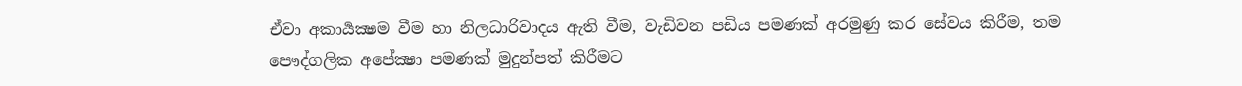ඒවා අකාර්‍යක්‍ෂම වීම හා නිලධාරිවාදය ඇති වීම, වැඩිවන පඩිය පමණක් අරමුණු කර සේවය කිරීම, තම පෞද්ගලික අපේක්‍ෂා පමණක් මුදුන්පත් කිරීමට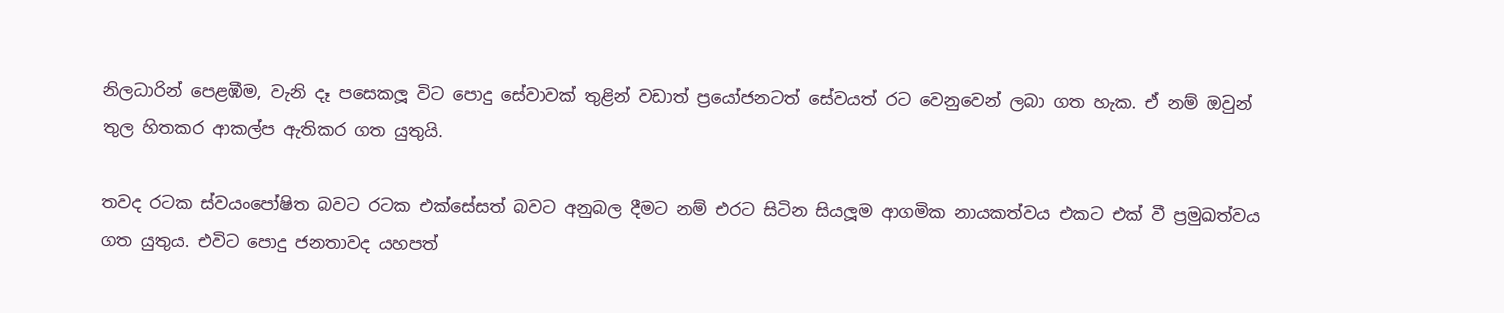නිලධාරින් පෙළඹීම, වැනි දෑ පසෙකලූ විට පොදු සේවාවක් තුළින් වඩාත් ප්‍රයෝජනටත් සේවයත් රට වෙනුවෙන් ලබා ගත හැක. ඒ නම් ඔවුන් තුල හිතකර ආකල්ප ඇතිකර ගත යුතුයි.

තවද රටක ස්වයංපෝෂිත බවට රටක එක්සේසත් බවට අනුබල දීමට නම් එරට සිටින සියලූම ආගමික නායකත්වය එකට එක් වී ප්‍රමුඛත්වය ගත යුතුය. එවිට පොදු ජනතාවද යහපත්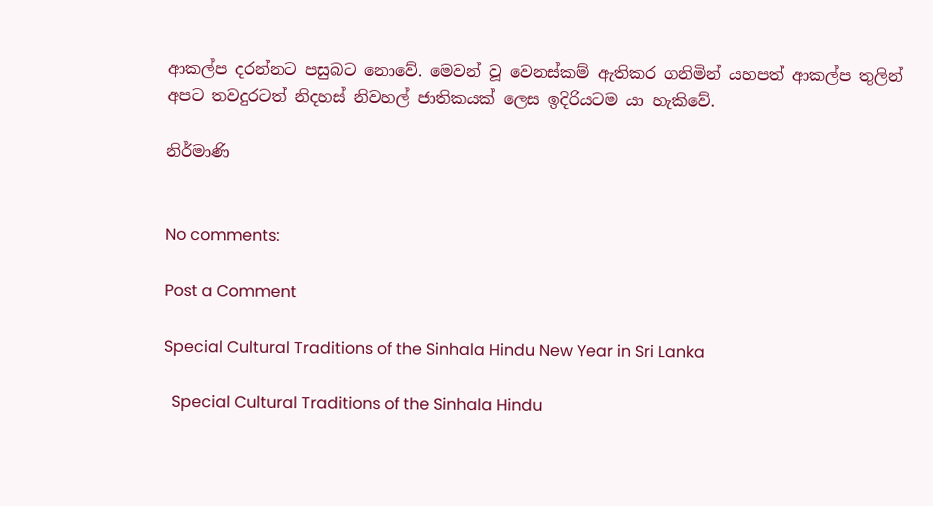ආකල්ප දරන්නට පසුබට නොවේ. මෙවන් වූ වෙනස්කම් ඇතිකර ගනිමින් යහපත් ආකල්ප තුලින් අපට තවදුරටත් නිදහස් නිවහල් ජාතිකයක් ලෙස ඉදිරියටම යා හැකිවේ.

නිර්මාණි


No comments:

Post a Comment

Special Cultural Traditions of the Sinhala Hindu New Year in Sri Lanka

  Special Cultural Traditions of the Sinhala Hindu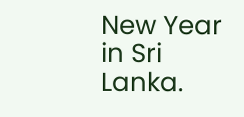New Year in Sri Lanka.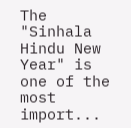The "Sinhala Hindu New Year" is one of the most import...